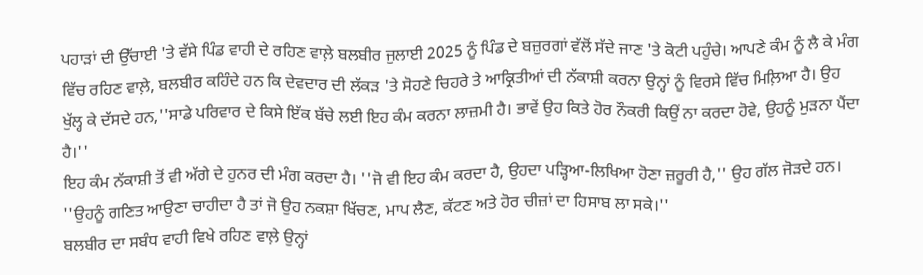ਪਹਾੜਾਂ ਦੀ ਉੱਚਾਈ 'ਤੇ ਵੱਸੇ ਪਿੰਡ ਵਾਹੀ ਦੇ ਰਹਿਣ ਵਾਲ਼ੇ ਬਲਬੀਰ ਜੁਲਾਈ 2025 ਨੂੰ ਪਿੰਡ ਦੇ ਬਜ਼ੁਰਗਾਂ ਵੱਲੋਂ ਸੱਦੇ ਜਾਣ 'ਤੇ ਕੋਟੀ ਪਹੁੰਚੇ। ਆਪਣੇ ਕੰਮ ਨੂੰ ਲੈ ਕੇ ਮੰਗ ਵਿੱਚ ਰਹਿਣ ਵਾਲ਼ੇ, ਬਲਬੀਰ ਕਹਿੰਦੇ ਹਨ ਕਿ ਦੇਵਦਾਰ ਦੀ ਲੱਕੜ 'ਤੇ ਸੋਹਣੇ ਚਿਹਰੇ ਤੇ ਆਕ੍ਰਿਤੀਆਂ ਦੀ ਨੱਕਾਸ਼ੀ ਕਰਨਾ ਉਨ੍ਹਾਂ ਨੂੰ ਵਿਰਸੇ ਵਿੱਚ ਮਿਲ਼ਿਆ ਹੈ। ਉਹ ਖੁੱਲ੍ਹ ਕੇ ਦੱਸਦੇ ਹਨ,''ਸਾਡੇ ਪਰਿਵਾਰ ਦੇ ਕਿਸੇ ਇੱਕ ਬੱਚੇ ਲਈ ਇਹ ਕੰਮ ਕਰਨਾ ਲਾਜ਼ਮੀ ਹੈ। ਭਾਵੇਂ ਉਹ ਕਿਤੇ ਹੋਰ ਨੌਕਰੀ ਕਿਉਂ ਨਾ ਕਰਦਾ ਹੋਵੇ, ਉਹਨੂੰ ਮੁੜਨਾ ਪੈਂਦਾ ਹੈ।''
ਇਹ ਕੰਮ ਨੱਕਾਸ਼ੀ ਤੋਂ ਵੀ ਅੱਗੇ ਦੇ ਹੁਨਰ ਦੀ ਮੰਗ ਕਰਦਾ ਹੈ। ''ਜੋ ਵੀ ਇਹ ਕੰਮ ਕਰਦਾ ਹੈ, ਉਹਦਾ ਪੜ੍ਹਿਆ-ਲਿਖਿਆ ਹੋਣਾ ਜ਼ਰੂਰੀ ਹੈ,'' ਉਹ ਗੱਲ ਜੋੜਦੇ ਹਨ। ''ਉਹਨੂੰ ਗਣਿਤ ਆਉਣਾ ਚਾਹੀਦਾ ਹੈ ਤਾਂ ਜੋ ਉਹ ਨਕਸ਼ਾ ਖਿੱਚਣ, ਮਾਪ ਲੈਣ, ਕੱਟਣ ਅਤੇ ਹੋਰ ਚੀਜ਼ਾਂ ਦਾ ਹਿਸਾਬ ਲਾ ਸਕੇ।''
ਬਲਬੀਰ ਦਾ ਸਬੰਧ ਵਾਹੀ ਵਿਖੇ ਰਹਿਣ ਵਾਲ਼ੇ ਉਨ੍ਹਾਂ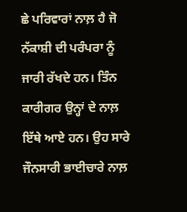ਛੇ ਪਰਿਵਾਰਾਂ ਨਾਲ਼ ਹੈ ਜੋ ਨੱਕਾਸ਼ੀ ਦੀ ਪਰੰਪਰਾ ਨੂੰ ਜਾਰੀ ਰੱਖਦੇ ਹਨ। ਤਿੰਨ ਕਾਰੀਗਰ ਉਨ੍ਹਾਂ ਦੇ ਨਾਲ਼ ਇੱਥੇ ਆਏ ਹਨ। ਉਹ ਸਾਰੇ ਜੌਨਸਾਰੀ ਭਾਈਚਾਰੇ ਨਾਲ਼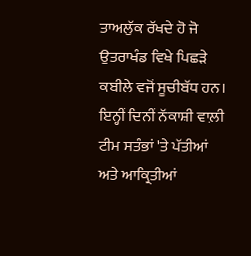ਤਾਅਲੁੱਕ ਰੱਖਦੇ ਹੋ ਜੋ ਉਤਰਾਖੰਡ ਵਿਖੇ ਪਿਛੜੇ ਕਬੀਲੇ ਵਜੋਂ ਸੂਚੀਬੱਧ ਹਨ।
ਇਨ੍ਹੀਂ ਦਿਨੀਂ ਨੱਕਾਸ਼ੀ ਵਾਲ਼ੀ ਟੀਮ ਸਤੰਭਾਂ 'ਤੇ ਪੱਤੀਆਂ ਅਤੇ ਆਕ੍ਰਿਤੀਆਂ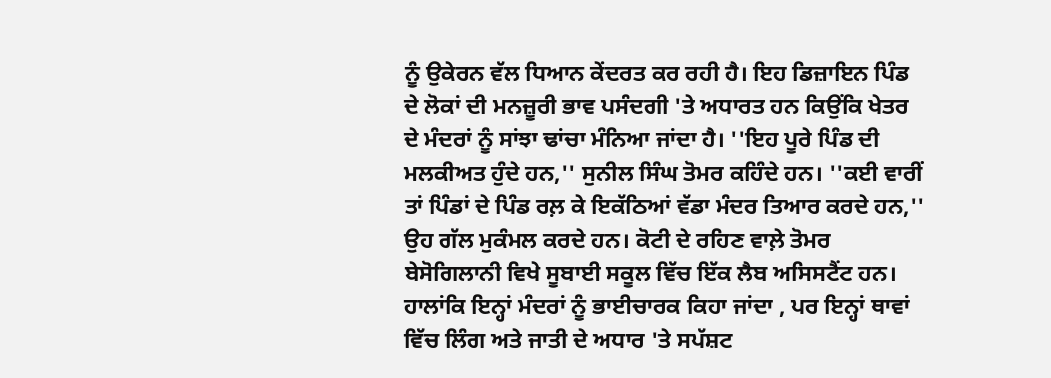ਨੂੰ ਉਕੇਰਨ ਵੱਲ ਧਿਆਨ ਕੇਂਦਰਤ ਕਰ ਰਹੀ ਹੈ। ਇਹ ਡਿਜ਼ਾਇਨ ਪਿੰਡ ਦੇ ਲੋਕਾਂ ਦੀ ਮਨਜ਼ੂਰੀ ਭਾਵ ਪਸੰਦਗੀ 'ਤੇ ਅਧਾਰਤ ਹਨ ਕਿਉਂਕਿ ਖੇਤਰ ਦੇ ਮੰਦਰਾਂ ਨੂੰ ਸਾਂਝਾ ਢਾਂਚਾ ਮੰਨਿਆ ਜਾਂਦਾ ਹੈ। ''ਇਹ ਪੂਰੇ ਪਿੰਡ ਦੀ ਮਲਕੀਅਤ ਹੁੰਦੇ ਹਨ,'' ਸੁਨੀਲ ਸਿੰਘ ਤੋਮਰ ਕਹਿੰਦੇ ਹਨ। ''ਕਈ ਵਾਰੀਂ ਤਾਂ ਪਿੰਡਾਂ ਦੇ ਪਿੰਡ ਰਲ਼ ਕੇ ਇਕੱਠਿਆਂ ਵੱਡਾ ਮੰਦਰ ਤਿਆਰ ਕਰਦੇ ਹਨ,'' ਉਹ ਗੱਲ ਮੁਕੰਮਲ ਕਰਦੇ ਹਨ। ਕੋਟੀ ਦੇ ਰਹਿਣ ਵਾਲ਼ੇ ਤੋਮਰ ਬੇਸੋਗਿਲਾਨੀ ਵਿਖੇ ਸੂਬਾਈ ਸਕੂਲ ਵਿੱਚ ਇੱਕ ਲੈਬ ਅਸਿਸਟੈਂਟ ਹਨ।
ਹਾਲਾਂਕਿ ਇਨ੍ਹਾਂ ਮੰਦਰਾਂ ਨੂੰ ਭਾਈਚਾਰਕ ਕਿਹਾ ਜਾਂਦਾ , ਪਰ ਇਨ੍ਹਾਂ ਥਾਵਾਂ ਵਿੱਚ ਲਿੰਗ ਅਤੇ ਜਾਤੀ ਦੇ ਅਧਾਰ 'ਤੇ ਸਪੱਸ਼ਟ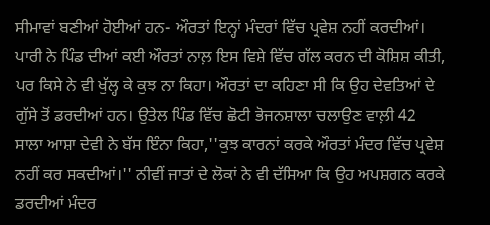ਸੀਮਾਵਾਂ ਬਣੀਆਂ ਹੋਈਆਂ ਹਨ- ਔਰਤਾਂ ਇਨ੍ਹਾਂ ਮੰਦਰਾਂ ਵਿੱਚ ਪ੍ਰਵੇਸ਼ ਨਹੀਂ ਕਰਦੀਆਂ। ਪਾਰੀ ਨੇ ਪਿੰਡ ਦੀਆਂ ਕਈ ਔਰਤਾਂ ਨਾਲ਼ ਇਸ ਵਿਸ਼ੇ ਵਿੱਚ ਗੱਲ ਕਰਨ ਦੀ ਕੋਸ਼ਿਸ਼ ਕੀਤੀ, ਪਰ ਕਿਸੇ ਨੇ ਵੀ ਖੁੱਲ੍ਹ ਕੇ ਕੁਝ ਨਾ ਕਿਹਾ। ਔਰਤਾਂ ਦਾ ਕਹਿਣਾ ਸੀ ਕਿ ਉਹ ਦੇਵਤਿਆਂ ਦੇ ਗੁੱਸੇ ਤੋਂ ਡਰਦੀਆਂ ਹਨ। ਉਤੇਲ ਪਿੰਡ ਵਿੱਚ ਛੋਟੀ ਭੋਜਨਸ਼ਾਲਾ ਚਲਾਉਣ ਵਾਲ਼ੀ 42 ਸਾਲਾ ਆਸ਼ਾ ਦੇਵੀ ਨੇ ਬੱਸ ਇੰਨਾ ਕਿਹਾ,''ਕੁਝ ਕਾਰਨਾਂ ਕਰਕੇ ਔਰਤਾਂ ਮੰਦਰ ਵਿੱਚ ਪ੍ਰਵੇਸ਼ ਨਹੀਂ ਕਰ ਸਕਦੀਆਂ।'' ਨੀਵੀਂ ਜਾਤਾਂ ਦੇ ਲੋਕਾਂ ਨੇ ਵੀ ਦੱਸਿਆ ਕਿ ਉਹ ਅਪਸ਼ਗਨ ਕਰਕੇ ਡਰਦੀਆਂ ਮੰਦਰ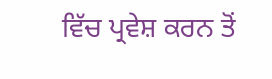ਵਿੱਚ ਪ੍ਰਵੇਸ਼ ਕਰਨ ਤੋਂ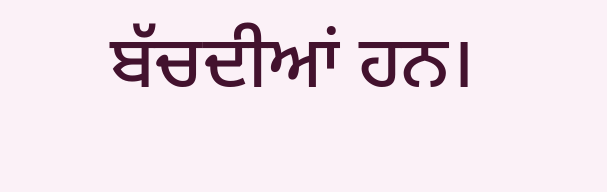ਬੱਚਦੀਆਂ ਹਨ।